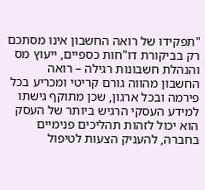"תפקידו של רואה החשבון אינו מסתכם רק בביקורת דו"חות כספיים, ייעוץ מס והנהלת חשבונות רגילה – רואה החשבון מהווה גורם קריטי ומכריע בכל פירמה ובכל ארגון, שכן מתוקף גישתו למידע העסקי הרגיש ביותר של העסק הוא יכול לזהות תהליכים פנימיים בחברה, להעניק הצעות לטיפול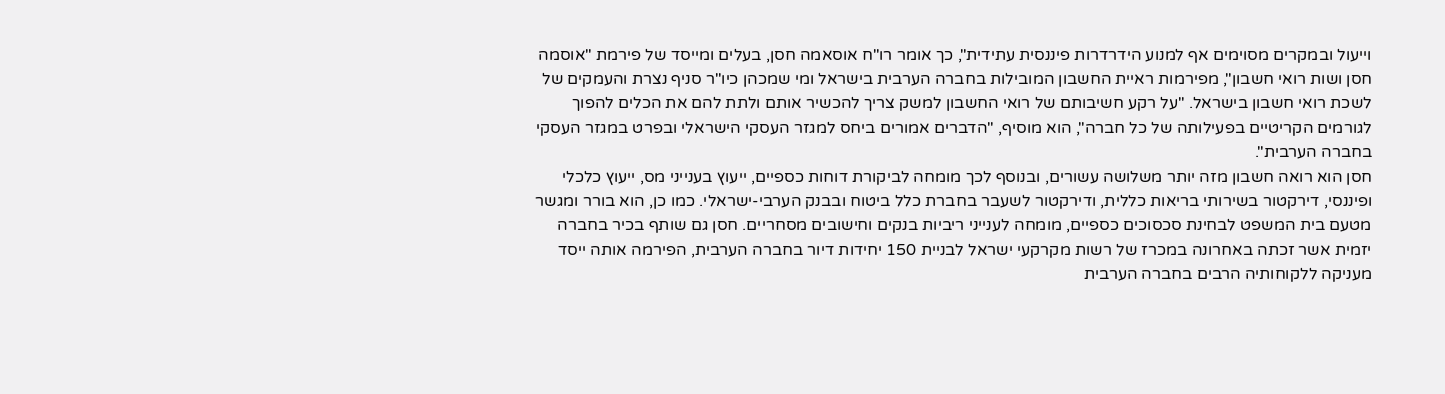וייעול ובמקרים מסוימים אף למנוע הידרדרות פיננסית עתידית", כך אומר רו"ח אוסאמה חסן, בעלים ומייסד של פירמת "אוסמה חסן ושות רואי חשבון", מפירמות ראיית החשבון המובילות בחברה הערבית בישראל ומי שמכהן כיו"ר סניף נצרת והעמקים של לשכת רואי חשבון בישראל. "על רקע חשיבותם של רואי החשבון למשק צריך להכשיר אותם ולתת להם את הכלים להפוך לגורמים הקריטיים בפעילותה של כל חברה", הוא מוסיף, "הדברים אמורים ביחס למגזר העסקי הישראלי ובפרט במגזר העסקי בחברה הערבית".
חסן הוא רואה חשבון מזה יותר משלושה עשורים, ובנוסף לכך מומחה לביקורת דוחות כספיים, ייעוץ בענייני מס, ייעוץ כלכלי ופיננסי, דירקטור בשירותי בריאות כללית, ודירקטור לשעבר בחברת כלל ביטוח ובבנק הערבי-ישראלי. כמו כן, הוא בורר ומגשר מטעם בית המשפט לבחינת סכסוכים כספיים, מומחה לענייני ריביות בנקים וחישובים מסחריים. חסן גם שותף בכיר בחברה יזמית אשר זכתה באחרונה במכרז של רשות מקרקעי ישראל לבניית 150 יחידות דיור בחברה הערבית, הפירמה אותה ייסד מעניקה ללקוחותיה הרבים בחברה הערבית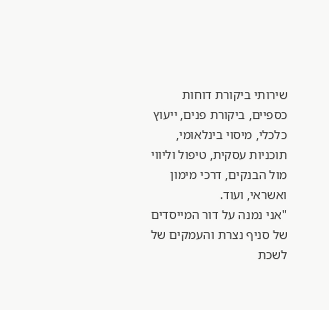שירותי ביקורת דוחות כספיים, ביקורת פנים, ייעוץ כלכלי, מיסוי בינלאומי, תוכניות עסקית, טיפול וליווי מול הבנקים, דרכי מימון ואשראי, ועוד.
"אני נמנה על דור המייסדים של סניף נצרת והעמקים של לשכת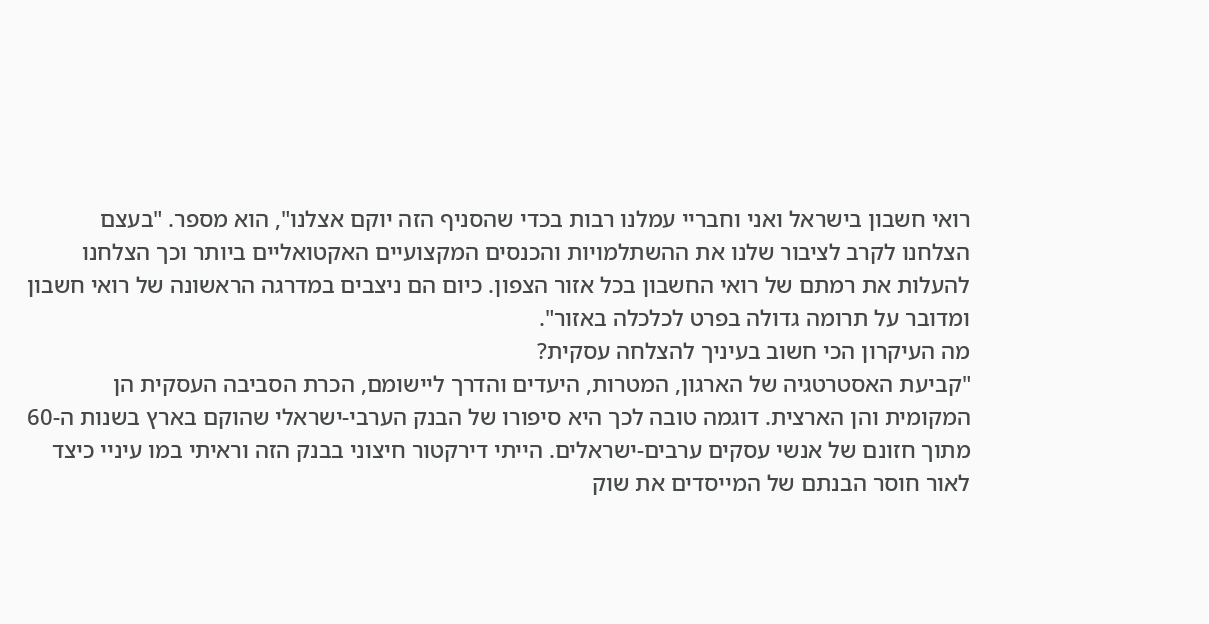רואי חשבון בישראל ואני וחבריי עמלנו רבות בכדי שהסניף הזה יוקם אצלנו", הוא מספר. "בעצם הצלחנו לקרב לציבור שלנו את ההשתלמויות והכנסים המקצועיים האקטואליים ביותר וכך הצלחנו להעלות את רמתם של רואי החשבון בכל אזור הצפון. כיום הם ניצבים במדרגה הראשונה של רואי חשבון ומדובר על תרומה גדולה בפרט לכלכלה באזור".
מה העיקרון הכי חשוב בעיניך להצלחה עסקית?
"קביעת האסטרטגיה של הארגון, המטרות, היעדים והדרך ליישומם, הכרת הסביבה העסקית הן המקומית והן הארצית. דוגמה טובה לכך היא סיפורו של הבנק הערבי-ישראלי שהוקם בארץ בשנות ה-60 מתוך חזונם של אנשי עסקים ערבים-ישראלים. הייתי דירקטור חיצוני בבנק הזה וראיתי במו עיניי כיצד לאור חוסר הבנתם של המייסדים את שוק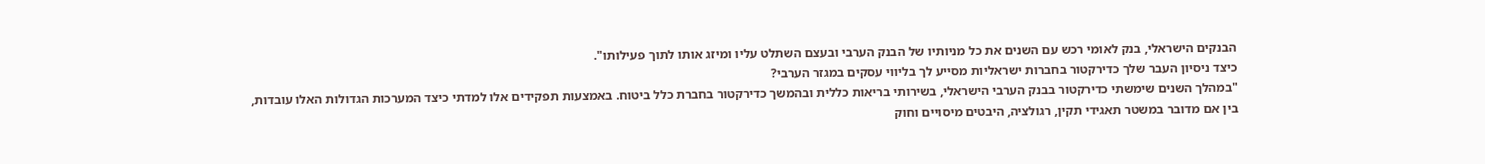הבנקים הישראלי, בנק לאומי רכש עם השנים את כל מניותיו של הבנק הערבי ובעצם השתלט עליו ומיזג אותו לתוך פעילותו".
כיצד ניסיון העבר שלך כדירקטור בחברות ישראליות מסייע לך בליווי עסקים במגזר הערבי?
"במהלך השנים שימשתי כדירקטור בבנק הערבי הישראלי, בשירותי בריאות כללית ובהמשך כדירקטור בחברת כלל ביטוח. באמצעות תפקידים אלו למדתי כיצד המערכות הגדולות האלו עובדות, בין אם מדובר במשטר תאגידי תקין, רגולציה, היבטים מיסויים וחוק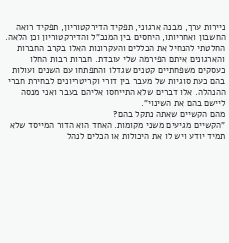ניירות ערך, מבנה ארגוני, תפקיד הדירקטוריון, תפקיד רואה החשבון ואחריותו, היחסים בין המנכ"ל והדירקטוריון וכן הלאה. החלטתי להנחיל את הכללים והעקרונות האלו בקרב החברות והארגונים איתם הפירמה שלי עובדת. חברות רבות החלו כעסקים משפחתיים קטנים שגדלו והתפתחו עם השנים ועולות בהם כעת סוגיות של מעבר בין דורי וקריטריונים לבחירת חברי ההנהלה. אלו דברים שלא התייחסו אליהם בעבר ואני מנסה ליישם בהם את השינוי".
מהם הקשיים שאתה נתקל בהם?
"הקשיים מגיעים משני מקומות. האחד הוא הדור המייסד שלא תמיד יודע ויש לו את היכולות או הכלים לנהל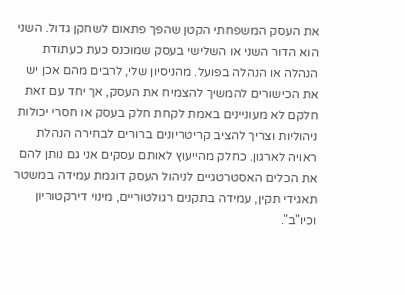את העסק המשפחתי הקטן שהפך פתאום לשחקן גדול. השני הוא הדור השני או השלישי בעסק שמוכנס כעת כעתודת הנהלה או הנהלה בפועל. מהניסיון שלי, לרבים מהם אכן יש את הכישורים להמשיך להצמיח את העסק, אך יחד עם זאת חלקם לא מעוניינים באמת לקחת חלק בעסק או חסרי יכולות ניהוליות וצריך להציב קריטריונים ברורים לבחירה הנהלת ראויה לארגון. כחלק מהייעוץ לאותם עסקים אני גם נותן להם את הכלים האסטרטגיים לניהול העסק דוגמת עמידה במשטר תאגידי תקין, עמידה בתקנים רגולטוריים, מינוי דירקטוריון וכיו"ב".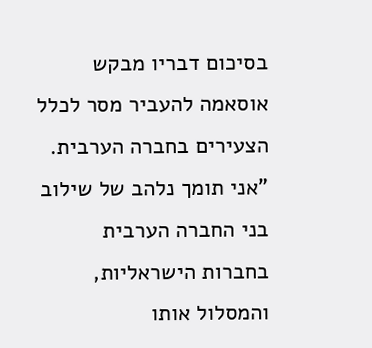בסיכום דבריו מבקש אוסאמה להעביר מסר לכלל הצעירים בחברה הערבית. "אני תומך נלהב של שילוב בני החברה הערבית בחברות הישראליות, והמסלול אותו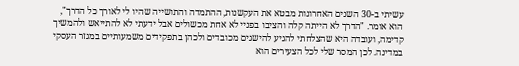עשיתי ב-30 השנים האחרונות מבטא את העקשנות, ההתמדה והתושייה שהיו לי לאורך כל הדרך", הוא אומר. "הדרך לא הייתה קלה והציבו בפניי לא אחת מכשולים אבל ידעתי לא להתייאש ולהמשיך קדימה, ועובדה היא שהצלחתי להגיע להישגים מכובדים ולכהן בתפקידים משמעותיים במגזר העסקי במדינה. לכן המסר שלי לכל הצעירים הוא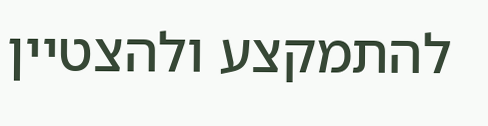להתמקצע ולהצטיין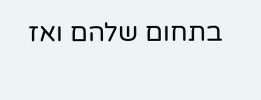בתחום שלהם ואז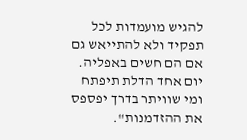להגיש מועמדות לכל תפקיד ולא להתייאש גם אם הם חשים באפליה. יום אחד הדלת תיפתח ומי שוויתר בדרך יפספס את ההזדמנות".